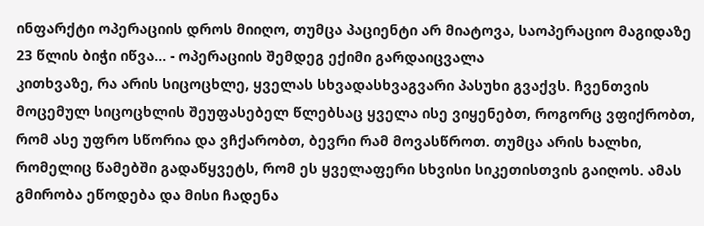ინფარქტი ოპერაციის დროს მიიღო, თუმცა პაციენტი არ მიატოვა, საოპერაციო მაგიდაზე 23 წლის ბიჭი იწვა... - ოპერაციის შემდეგ ექიმი გარდაიცვალა
კითხვაზე, რა არის სიცოცხლე, ყველას სხვადასხვაგვარი პასუხი გვაქვს. ჩვენთვის მოცემულ სიცოცხლის შეუფასებელ წლებსაც ყველა ისე ვიყენებთ, როგორც ვფიქრობთ, რომ ასე უფრო სწორია და ვჩქარობთ, ბევრი რამ მოვასწროთ. თუმცა არის ხალხი, რომელიც წამებში გადაწყვეტს, რომ ეს ყველაფერი სხვისი სიკეთისთვის გაიღოს. ამას გმირობა ეწოდება და მისი ჩადენა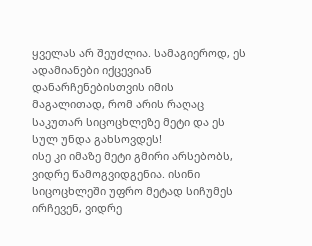ყველას არ შეუძლია. სამაგიეროდ, ეს ადამიანები იქცევიან დანარჩენებისთვის იმის მაგალითად, რომ არის რაღაც საკუთარ სიცოცხლეზე მეტი და ეს სულ უნდა გახსოვდეს!
ისე კი იმაზე მეტი გმირი არსებობს, ვიდრე წამოგვიდგენია. ისინი სიცოცხლეში უფრო მეტად სიჩუმეს ირჩევენ, ვიდრე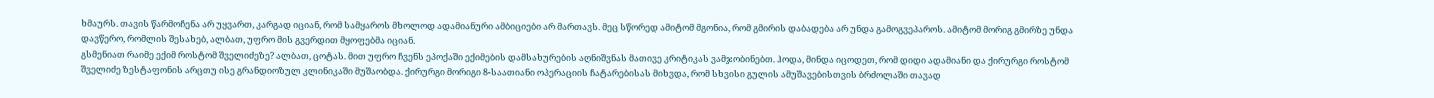ხმაურს. თავის წარმოჩენა არ უყვართ, კარგად იციან, რომ სამყაროს მხოლოდ ადამიანური ამბიციები არ მართავს. მეც სწორედ ამიტომ მგონია, რომ გმირის დაბადება არ უნდა გამოგვეპაროს. ამიტომ მორიგ გმირზე უნდა დავწერო, რომლის შესახებ, ალბათ, უფრო მის გვერდით მყოფებმა იციან.
გსმენიათ რაიმე ექიმ როსტომ შველიძეზე? ალბათ, ცოტას. მით უფრო ჩვენს ეპოქაში ექიმების დამსახურების აღნიშვნას მათივე კრიტიკას ვამჯობინებთ. ჰოდა, მინდა იცოდეთ, რომ დიდი ადამიანი და ქირურგი როსტომ შველიძე ზესტაფონის არცთუ ისე გრანდიოზულ კლინიკაში მუშაობდა. ქირურგი მორიგი 8-საათიანი ოპერაციის ჩატარებისას მიხვდა, რომ სხვისი გულის ამუშავებისთვის ბრძოლაში თავად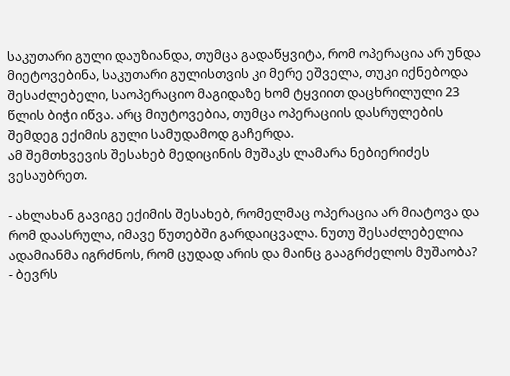საკუთარი გული დაუზიანდა, თუმცა გადაწყვიტა, რომ ოპერაცია არ უნდა მიეტოვებინა, საკუთარი გულისთვის კი მერე ეშველა, თუკი იქნებოდა შესაძლებელი, საოპერაციო მაგიდაზე ხომ ტყვიით დაცხრილული 23 წლის ბიჭი იწვა. არც მიუტოვებია, თუმცა ოპერაციის დასრულების შემდეგ ექიმის გული სამუდამოდ გაჩერდა.
ამ შემთხვევის შესახებ მედიცინის მუშაკს ლამარა ნებიერიძეს ვესაუბრეთ.

- ახლახან გავიგე ექიმის შესახებ, რომელმაც ოპერაცია არ მიატოვა და რომ დაასრულა, იმავე წუთებში გარდაიცვალა. ნუთუ შესაძლებელია ადამიანმა იგრძნოს, რომ ცუდად არის და მაინც გააგრძელოს მუშაობა?
- ბევრს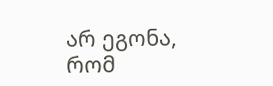არ ეგონა, რომ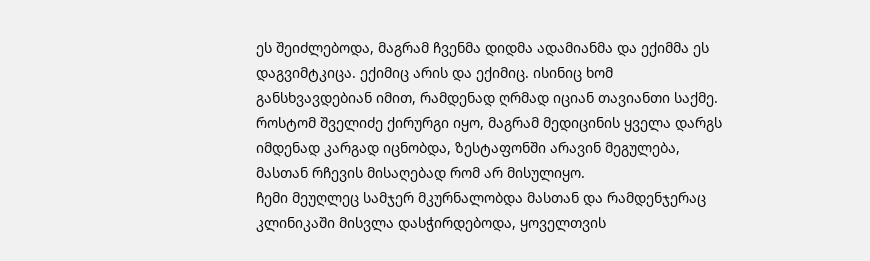ეს შეიძლებოდა, მაგრამ ჩვენმა დიდმა ადამიანმა და ექიმმა ეს დაგვიმტკიცა. ექიმიც არის და ექიმიც. ისინიც ხომ განსხვავდებიან იმით, რამდენად ღრმად იციან თავიანთი საქმე.
როსტომ შველიძე ქირურგი იყო, მაგრამ მედიცინის ყველა დარგს იმდენად კარგად იცნობდა, ზესტაფონში არავინ მეგულება, მასთან რჩევის მისაღებად რომ არ მისულიყო.
ჩემი მეუღლეც სამჯერ მკურნალობდა მასთან და რამდენჯერაც კლინიკაში მისვლა დასჭირდებოდა, ყოველთვის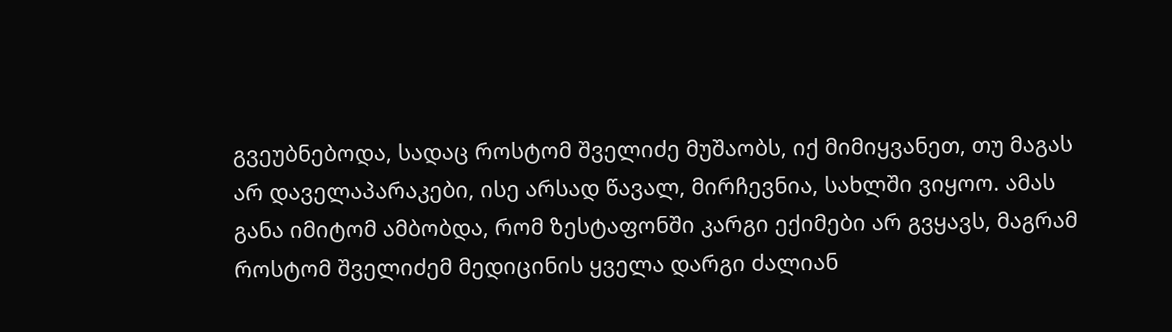გვეუბნებოდა, სადაც როსტომ შველიძე მუშაობს, იქ მიმიყვანეთ, თუ მაგას არ დაველაპარაკები, ისე არსად წავალ, მირჩევნია, სახლში ვიყოო. ამას განა იმიტომ ამბობდა, რომ ზესტაფონში კარგი ექიმები არ გვყავს, მაგრამ როსტომ შველიძემ მედიცინის ყველა დარგი ძალიან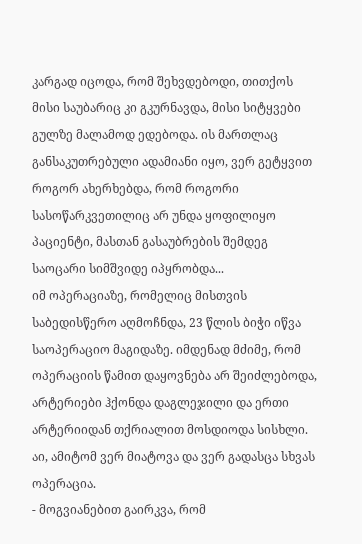კარგად იცოდა, რომ შეხვდებოდი, თითქოს მისი საუბარიც კი გკურნავდა, მისი სიტყვები გულზე მალამოდ ედებოდა. ის მართლაც განსაკუთრებული ადამიანი იყო, ვერ გეტყვით როგორ ახერხებდა, რომ როგორი სასოწარკვეთილიც არ უნდა ყოფილიყო პაციენტი, მასთან გასაუბრების შემდეგ საოცარი სიმშვიდე იპყრობდა...
იმ ოპერაციაზე, რომელიც მისთვის საბედისწერო აღმოჩნდა, 23 წლის ბიჭი იწვა საოპერაციო მაგიდაზე. იმდენად მძიმე, რომ ოპერაციის წამით დაყოვნება არ შეიძლებოდა, არტერიები ჰქონდა დაგლეჯილი და ერთი არტერიიდან თქრიალით მოსდიოდა სისხლი. აი, ამიტომ ვერ მიატოვა და ვერ გადასცა სხვას ოპერაცია.
- მოგვიანებით გაირკვა, რომ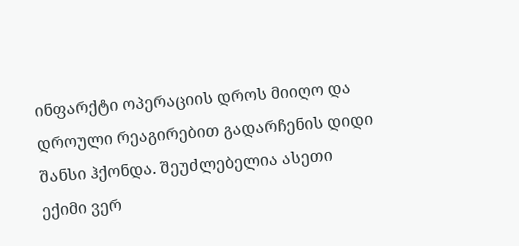ინფარქტი ოპერაციის დროს მიიღო და დროული რეაგირებით გადარჩენის დიდი შანსი ჰქონდა. შეუძლებელია ასეთი ექიმი ვერ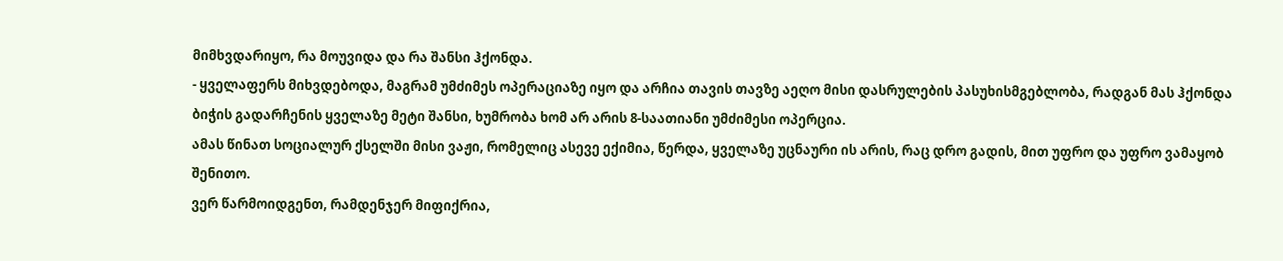მიმხვდარიყო, რა მოუვიდა და რა შანსი ჰქონდა.
- ყველაფერს მიხვდებოდა, მაგრამ უმძიმეს ოპერაციაზე იყო და არჩია თავის თავზე აეღო მისი დასრულების პასუხისმგებლობა, რადგან მას ჰქონდა ბიჭის გადარჩენის ყველაზე მეტი შანსი, ხუმრობა ხომ არ არის 8-საათიანი უმძიმესი ოპერცია.
ამას წინათ სოციალურ ქსელში მისი ვაჟი, რომელიც ასევე ექიმია, წერდა, ყველაზე უცნაური ის არის, რაც დრო გადის, მით უფრო და უფრო ვამაყობ შენითო.
ვერ წარმოიდგენთ, რამდენჯერ მიფიქრია,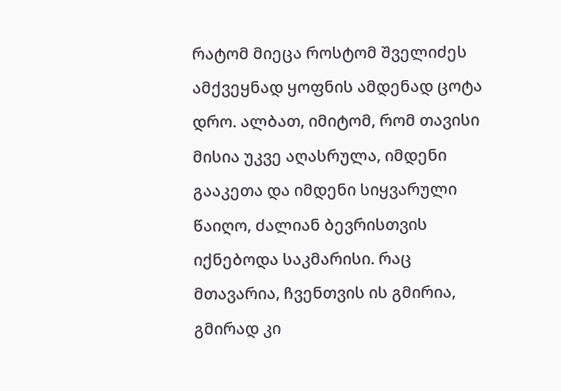რატომ მიეცა როსტომ შველიძეს ამქვეყნად ყოფნის ამდენად ცოტა დრო. ალბათ, იმიტომ, რომ თავისი მისია უკვე აღასრულა, იმდენი გააკეთა და იმდენი სიყვარული წაიღო, ძალიან ბევრისთვის იქნებოდა საკმარისი. რაც მთავარია, ჩვენთვის ის გმირია, გმირად კი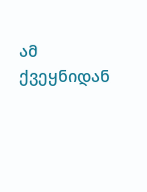ამ ქვეყნიდან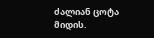ძალიან ცოტა მიდის.